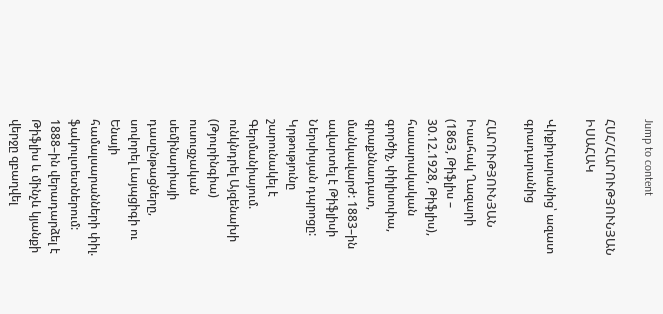Jump to content

ՀՍՀ/ՀԱՐՈՒԹՅՈՒՆՅԱՆ ԻՍԱՀԱԿ

Վիքիդարանից՝ ազատ գրադարանից

ՀԱՐՈՒԹՅՈՒՆՅԱՆ Իսահակ Ղազարի (1863, Թիֆլիս – 30.12.1928, Թիֆլիս), հասարակական գործիչ, փիլիսոփա, գրաքննադատ, մանկավարժ: 1883–ին ավարտել է Թիֆլիսի Ներսիսյան դպրոցը: Կրթությունը շարունակել է Գերմանիայում. ունկնդրել Այզենախի (Թյուրինգիա) ուսուցչական սեմինարիայի դասընթացները, սովորել Լայպցիգի ու Ենայի համալսարանների փիլ. ֆակուլտետներում: 1888–ին վերադարձել է Թիֆլիս և մինչև կյանքի վերջը զբաղվել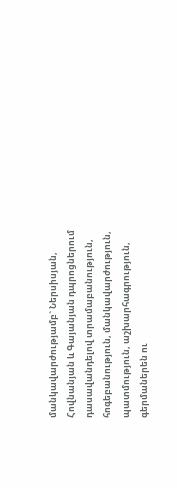մանկավարժությամբ` Ներսիսյան, Հովնանյան և Գայանյան դպրոցներում դասավանդելով տրամաբանություն, հոգեբանություն, մանկավարժություն, պատմություն, աշխարհագրություն, գերմաներեն ու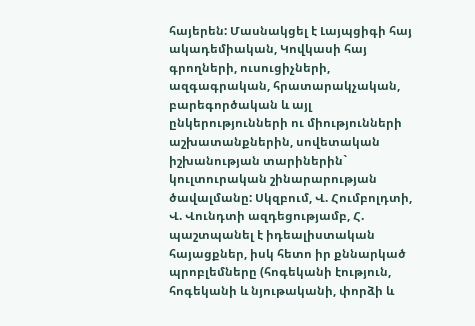հայերեն: Մասնակցել է Լայպցիգի հայ ակադեմիական, Կովկասի հայ գրողների, ուսուցիչների, ազգագրական, հրատարակչական, բարեգործական և այլ ընկերությունների ու միությունների աշխատանքներին, սովետական իշխանության տարիներին` կուլտուրական շինարարության ծավալմանը: Սկզբում, Վ. Հումբոլդտի, Վ. Վունդտի ազդեցությամբ, Հ. պաշտպանել է իդեալիստական հայացքներ, իսկ հետո իր քննարկած պրոբլեմները (հոգեկանի էություն, հոգեկանի և նյութականի, փորձի և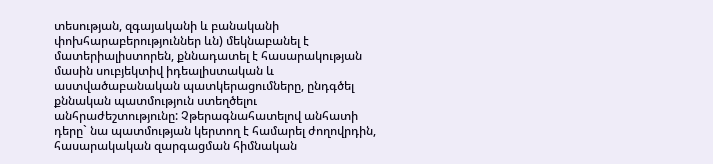տեսության, զգայականի և բանականի փոխհարաբերություններ ևն) մեկնաբանել է մատերիալիստորեն, քննադատել է հասարակության մասին սուբյեկտիվ իդեալիստական և աստվածաբանական պատկերացումները, ընդգծել քննական պատմություն ստեղծելու անհրաժեշտությունը: Չթերագնահատելով անհատի դերը` նա պատմության կերտող է համարել ժողովրդին, հասարակական զարգացման հիմնական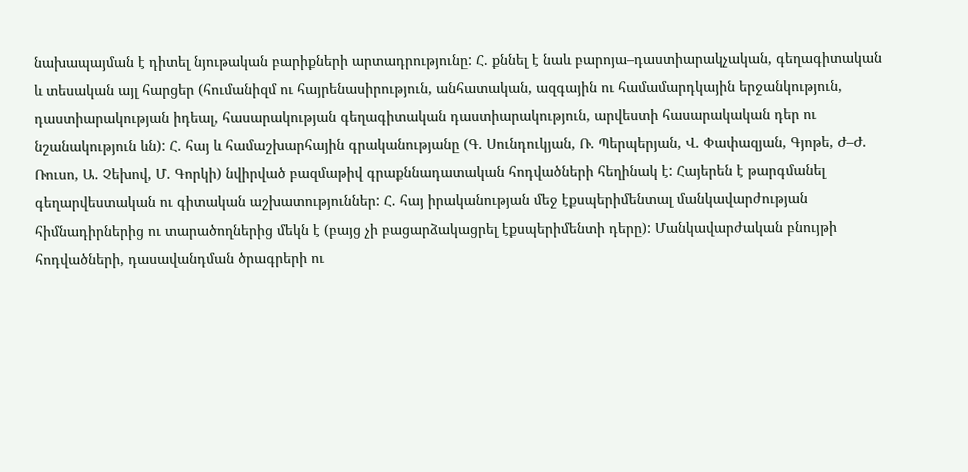նախապայման է դիտել նյութական բարիքների արտադրությունը: Հ. քննել է նաև բարոյա–դաստիարակչական, գեղագիտական և տեսական այլ հարցեր (հումանիզմ ու հայրենասիրություն, անհատական, ազգային ու համամարդկային երջանկություն, դաստիարակության իդեալ, հասարակության գեղագիտական դաստիարակություն, արվեստի հասարակական դեր ու նշանակություն ևն): Հ. հայ և համաշխարհային գրականությանը (Գ. Սունդուկյան, Ռ. Պերպերյան, Վ. Փափազյան, Գյոթե, Ժ–Ժ. Ռուսո, Ա. Չեխով, Մ. Գորկի) նվիրված բազմաթիվ գրաքննադատական հոդվածների հեղինակ է: Հայերեն է թարգմանել գեղարվեստական ու գիտական աշխատություններ: Հ. հայ իրականության մեջ էքսպերիմենտալ մանկավարժության հիմնադիրներից ու տարածողներից մեկն է (բայց չի բացարձակացրել էքսպերիմենտի դերը): Մանկավարժական բնույթի հոդվածների, դասավանդման ծրագրերի ու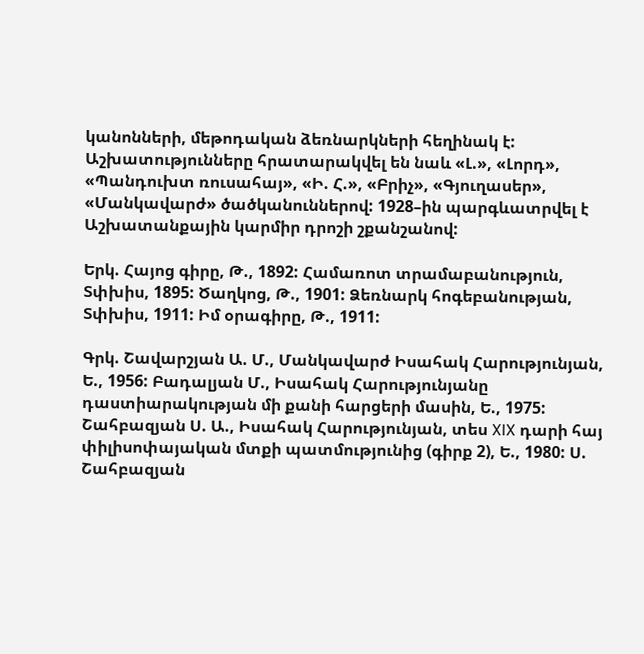կանոնների, մեթոդական ձեռնարկների հեղինակ է: Աշխատությունները հրատարակվել են նաև «Լ.», «Լորդ», «Պանդուխտ ռուսահայ», «Ի. Հ.», «Բրիչ», «Գյուղասեր», «Մանկավարժ» ծածկանուններով: 1928–ին պարգևատրվել է Աշխատանքային կարմիր դրոշի շքանշանով:

Երկ. Հայոց գիրը, Թ., 1892: Համառոտ տրամաբանություն, Տփխիս, 1895: Ծաղկոց, Թ., 1901: Ձեռնարկ հոգեբանության, Տփխիս, 1911: Իմ օրագիրը, Թ., 1911:

Գրկ. Շավարշյան Ա. Մ., Մանկավարժ Իսահակ Հարությունյան, Ե., 1956: Բադալյան Մ., Իսահակ Հարությունյանը դաստիարակության մի քանի հարցերի մասին, Ե., 1975: Շահբազյան Ս. Ա., Իսահակ Հարությունյան, տես XIX դարի հայ փիլիսոփայական մտքի պատմությունից (գիրք 2), Ե., 1980: Ս. Շահբազյան